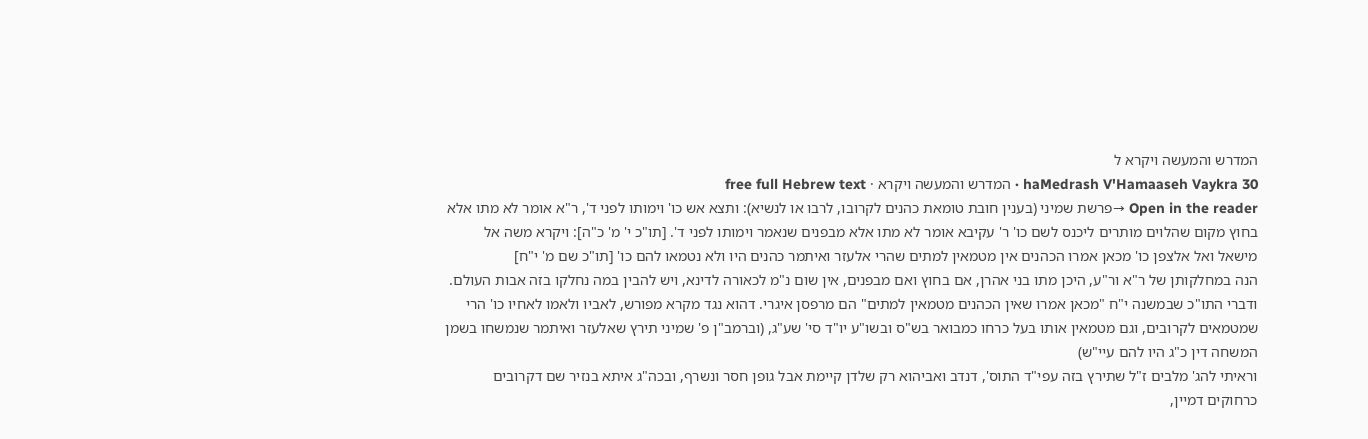המדרש והמעשה ויקרא ל
haMedrash V'Hamaaseh Vaykra 30 · המדרש והמעשה ויקרא · free full Hebrew text
Open in the reader →פרשת שמיני (בענין חובת טומאת כהנים לקרובו, לרבו או לנשיא): ותצא אש כו' וימותו לפני ד', ר"א אומר לא מתו אלא בחוץ מקום שהלוים מותרים ליכנס לשם כו' ר' עקיבא אומר לא מתו אלא מבפנים שנאמר וימותו לפני ד'. [תו"כ י' מ' כ"ה]: ויקרא משה אל מישאל ואל אלצפן כו' מכאן אמרו הכהנים אין מטמאין למתים שהרי אלעזר ואיתמר כהנים היו ולא נטמאו להם כו' [תו"כ שם מ' י"ח]
הנה במחלקותן של ר"א ור"ע, היכן מתו בני אהרן, אם בחוץ ואם מבפנים, אין שום נ"מ לכאורה לדינא, ויש להבין במה נחלקו בזה אבות העולם. ודברי התו"כ שבמשנה י"ח "מכאן אמרו שאין הכהנים מטמאין למתים" הם מרפסן איגרי. דהוא נגד מקרא מפורש, לאביו ולאמו לאחיו כו' הרי שמטמאים לקרובים, וגם מטמאין אותו בעל כרחו כמבואר בש"ס ובשו"ע יו"ד סי' שע"ג, (וברמב"ן פ' שמיני תירץ שאלעזר ואיתמר שנמשחו בשמן המשחה דין כ"ג היו להם עיי"ש)
וראיתי להג' מלבים ז"ל שתירץ בזה עפי"ד התוס', דנדב ואביהוא רק שלדן קיימת אבל גופן חסר ונשרף, ובכה"ג איתא בנזיר שם דקרובים כרחוקים דמיין,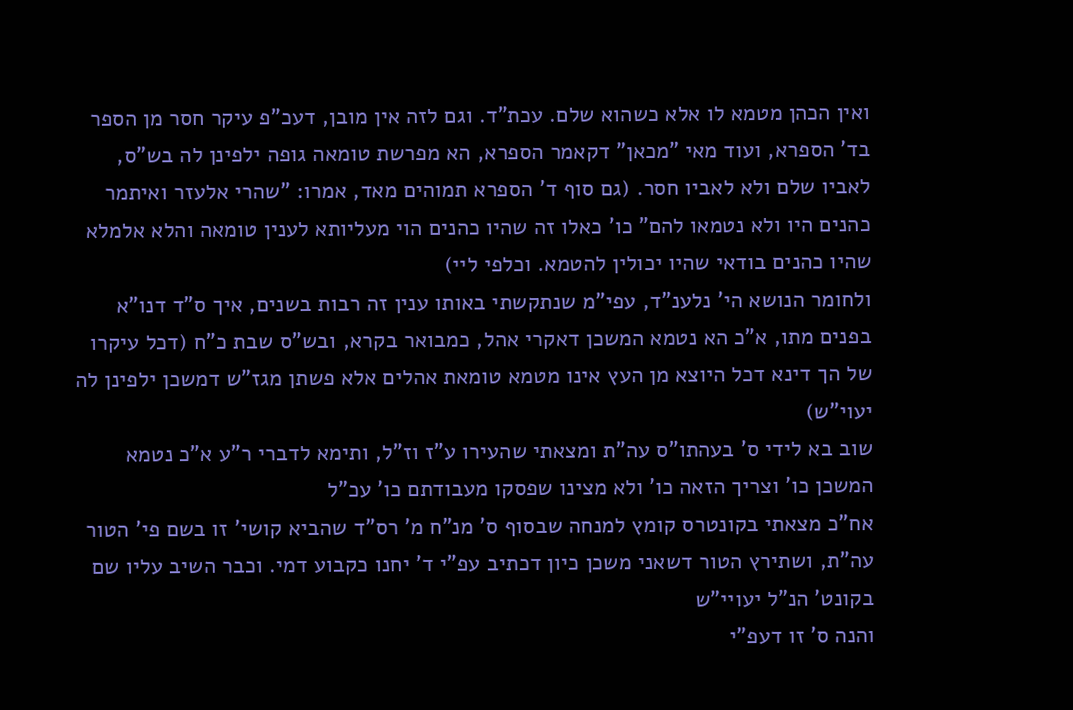ואין הכהן מטמא לו אלא כשהוא שלם. עכת"ד. וגם לזה אין מובן, דעכ"פ עיקר חסר מן הספר בד' הספרא, ועוד מאי "מכאן" דקאמר הספרא, הא מפרשת טומאה גופה ילפינן לה בש"ס, לאביו שלם ולא לאביו חסר. (גם סוף ד' הספרא תמוהים מאד, אמרו: "שהרי אלעזר ואיתמר כהנים היו ולא נטמאו להם" כו' כאלו זה שהיו כהנים הוי מעליותא לענין טומאה והלא אלמלא שהיו כהנים בודאי שהיו יכולין להטמא. וכלפי ליי)
ולחומר הנושא הי' נלענ"ד, עפי"מ שנתקשתי באותו ענין זה רבות בשנים, איך ס"ד דנו"א בפנים מתו, א"כ הא נטמא המשכן דאקרי אהל, כמבואר בקרא, ובש"ס שבת כ"ח (דכל עיקרו של הך דינא דכל היוצא מן העץ אינו מטמא טומאת אהלים אלא פשתן מגז"ש דמשכן ילפינן לה יעוי"ש)
שוב בא לידי ס' בעהתו"ס עה"ת ומצאתי שהעירו ע"ז וז"ל, ותימא לדברי ר"ע א"כ נטמא המשכן כו' וצריך הזאה כו' ולא מצינו שפסקו מעבודתם כו' עכ"ל
אח"כ מצאתי בקונטרס קומץ למנחה שבסוף ס' מנ"ח מ' רס"ד שהביא קושי' זו בשם פי' הטור עה"ת, ושתירץ הטור דשאני משכן כיון דכתיב עפ"י ד' יחנו כקבוע דמי. וכבר השיב עליו שם בקונט' הנ"ל יעויי"ש
והנה ס' זו דעפ"י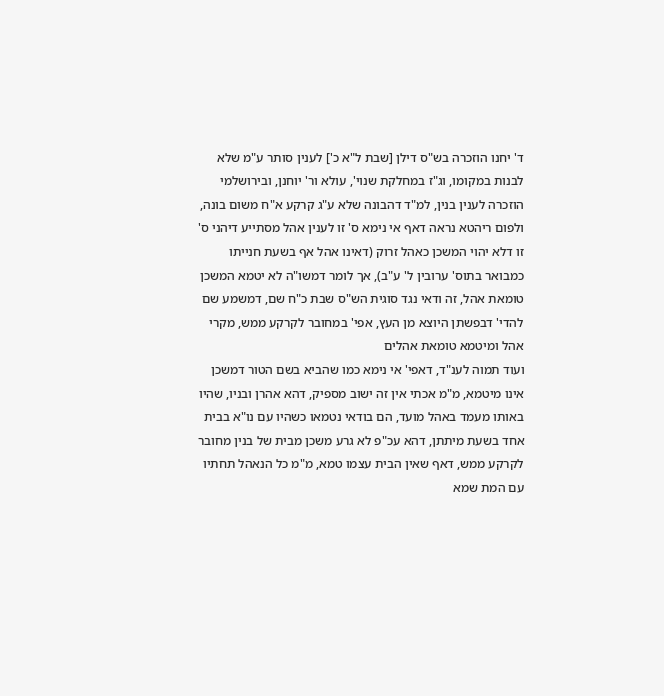ד' יחנו הוזכרה בש"ס דילן [שבת ל"א כ'] לענין סותר ע"מ שלא לבנות במקומו, וג"ז במחלקת שנוי', עולא ור' יוחנן, ובירושלמי הוזכרה לענין בנין, למ"ד דהבונה שלא ע"ג קרקע א"ח משום בונה, ולפום ריהטא נראה דאף אי נימא ס' זו לענין אהל מסתייע דיהני ס' זו דלא יהוי המשכן כאהל זרוק (דאינו אהל אף בשעת חנייתו כמבואר בתוס' ערובין ל' ע"ב), אך לומר דמשו"ה לא יטמא המשכן טומאת אהל, זה ודאי נגד סוגית הש"ס שבת כ"ח שם, דמשמע שם להדי' דבפשתן היוצא מן העץ, אפי' במחובר לקרקע ממש, מקרי אהל ומיטמא טומאת אהלים
ועוד תמוה לענ"ד, דאפי' אי נימא כמו שהביא בשם הטור דמשכן אינו מיטמא, מ"מ אכתי אין זה ישוב מספיק, דהא אהרן ובניו, שהיו באותו מעמד באהל מועד, הם בודאי נטמאו כשהיו עם נו"א בבית אחד בשעת מיתתן, דהא עכ"פ לא גרע משכן מבית של בנין מחובר לקרקע ממש, דאף שאין הבית עצמו טמא, מ"מ כל הנאהל תחתיו עם המת שמא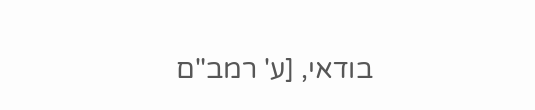בודאי, [ע' רמב"ם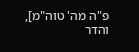פ"ה מה' טוה"מ], והדר